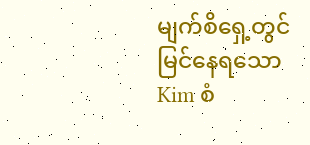မျက်စိရှေ့တွင် မြင်နေရသော Kim စံ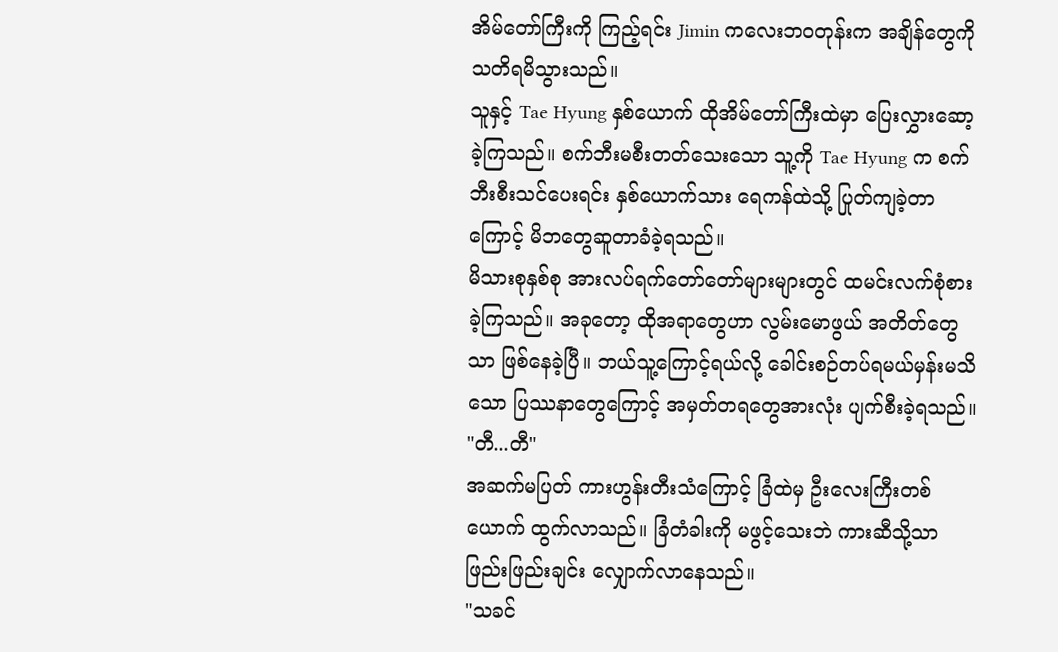အိမ်တော်ကြီးကို ကြည့်ရင်း Jimin ကလေးဘဝတုန်းက အချိန်တွေကို သတိရမိသွားသည်။
သူနှင့် Tae Hyung နှစ်ယောက် ထိုအိမ်တော်ကြီးထဲမှာ ပြေးလွှားဆော့ခဲ့ကြသည်။ စက်ဘီးမစီးတတ်သေးသော သူ့ကို Tae Hyung က စက်ဘီးစီးသင်ပေးရင်း နှစ်ယောက်သား ရေကန်ထဲသို့ ပြုတ်ကျခဲ့တာကြောင့် မိဘတွေဆူတာခံခဲ့ရသည်။
မိသားစုနှစ်စု အားလပ်ရက်တော်တော်များများတွင် ထမင်းလက်စုံစားခဲ့ကြသည်။ အခုတော့ ထိုအရာတွေဟာ လွမ်းမောဖွယ် အတိတ်တွေသာ ဖြစ်နေခဲ့ပြီ။ ဘယ်သူ့ကြောင့်ရယ်လို့ ခေါင်းစဉ်တပ်ရမယ်မှန်းမသိသော ပြဿနာတွေကြောင့် အမှတ်တရတွေအားလုံး ပျက်စီးခဲ့ရသည်။
"တီ...တီ"
အဆက်မပြတ် ကားဟွန်းတီးသံကြောင့် ခြံထဲမှ ဦးလေးကြီးတစ်ယောက် ထွက်လာသည်။ ခြံတံခါးကို မဖွင့်သေးဘဲ ကားဆီသို့သာ ဖြည်းဖြည်းချင်း လျှောက်လာနေသည်။
"သခင်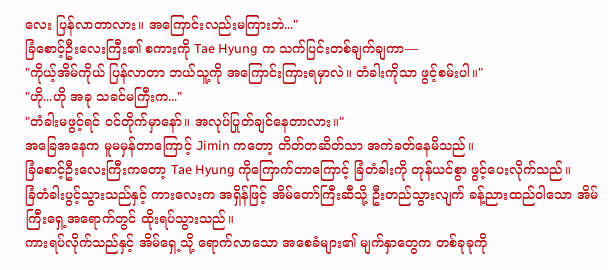လေး ပြန်လာတာလား။ အကြောင်းလည်းမကြားဘဲ..."
ခြံစောင့်ဦးလေးကြီး၏ စကားကို Tae Hyung က သက်ပြင်းတစ်ချက်ချကာ—
"ကိုယ့်အိမ်ကိုယ် ပြန်လာတာ ဘယ်သူ့ကို အကြောင်းကြားရမှာလဲ။ တံခါးကိုသာ ဖွင့်စမ်းပါ။"
"ဟို...ဟို အခု သခင်မကြီးက..."
"တံခါးမဖွင့်ရင် ဝင်တိုက်မှာနော်။ အလုပ်ပြုတ်ချင်နေတာလား။"
အခြေအနေက မူမမှန်တာကြောင့် Jimin ကတော့ တိတ်တဆိတ်သာ အကဲခတ်နေမိသည်။
ခြံစောင့်ဦးလေးကြီးကတော့ Tae Hyung ကိုကြောက်တာကြောင့် ခြံတံခါးကို တုန်ယင်စွာ ဖွင့်ပေးလိုက်သည်။
ခြံတံခါးပွင့်သွားသည်နှင့် ကားလေးက အရှိန်ဖြင့် အိမ်တော်ကြီးဆီသို့ ဦးတည်သွားလျက် ခန့်ညားထည်ဝါသော အိမ်ကြီးရှေ့အရောက်တွင် ထိုးရပ်သွားသည်။
ကားရပ်လိုက်သည်နှင့် အိမ်ရှေ့သို့ ရောက်လာသော အစေခံများ၏ မျက်နှာတွေက တစ်ခုခုကို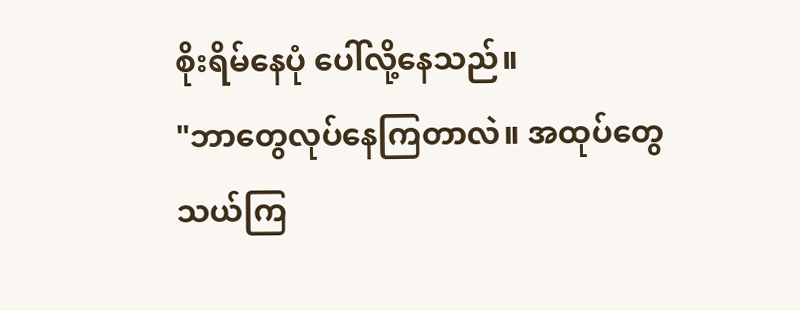စိုးရိမ်နေပုံ ပေါ်လို့နေသည်။
"ဘာတွေလုပ်နေကြတာလဲ။ အထုပ်တွေ သယ်ကြ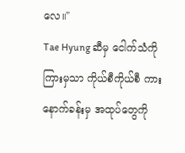လေ။"
Tae Hyung ဆီမှ ငေါက်သံကို ကြားမှသာ ကိုယ်စီကိုယ်စီ ကားနောက်ခန်းမှ အထုပ်တွေကို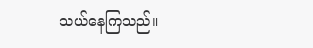သယ်နေကြသည်။